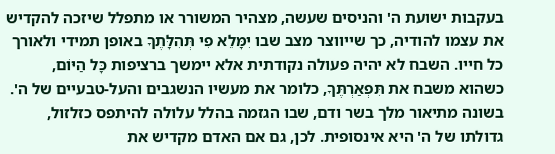בעקבות ישועת ה' והניסים שעשה, מצהיר המשורר או מתפלל שיזכה להקדיש את עצמו להודיה, כך שייווצר מצב שבו יִמָּלֵא פִי תְּהִלָּתֶךָ באופן תמידי ולאורך כל חייו. השבח לא יהיה פעולה נקודתית אלא יימשך ברציפות כָּל הַיּוֹם, כשהוא משבח את תִּפְאַרְתֶּךָ, כלומר את מעשיו הנשגבים והעל-טבעיים של ה'. בשונה מתיאור מלך בשר ודם, שבו הגזמה בהלל עלולה להיתפס כזלזול, גדולתו של ה' היא אינסופית. לכן, גם אם האדם מקדיש את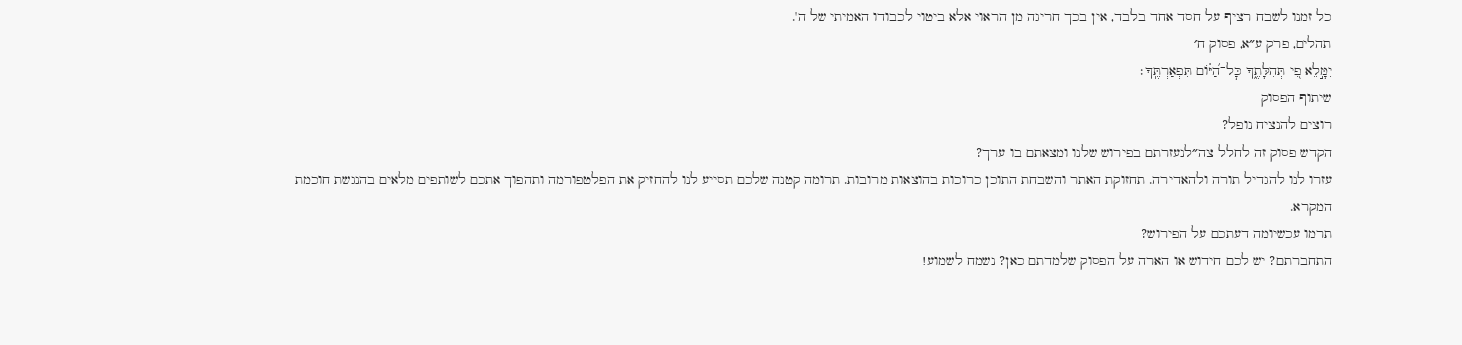כל זמנו לשבח רציף על חסד אחד בלבד, אין בכך חריגה מן הראוי אלא ביטוי לכבודו האמיתי של ה'.
תהלים, פרק ע״א, פסוק ח׳
יִמָּ֣לֵא פִ֭י תְּהִלָּתֶ֑ךָ כׇּל־הַ֝יּ֗וֹם תִּפְאַרְתֶּֽךָ׃
שיתוף הפסוק
רוצים להנציח נופל?
הקדש פסוק זה לחלל צה״לנעזרתם בפירוש שלנו ומצאתם בו ערך?
עזרו לנו להגדיל תורה ולהאדירה. תחזוקת האתר והשבחת התוכן כרוכות בהוצאות מרובות. תרומה קטנה שלכם תסייע לנו להחזיק את הפלטפורמה ותהפוך אתכם לשותפים מלאים בהנגשת חוכמת המקרא.
תרמו עכשיומה דעתכם על הפירוש?
התחברתם? יש לכם חידוש או הארה על הפסוק שלמדתם כאן? נשמח לשמוע!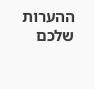ההערות שלכם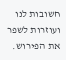חשובות לנו ועוזרות לשפר את הפירוש.